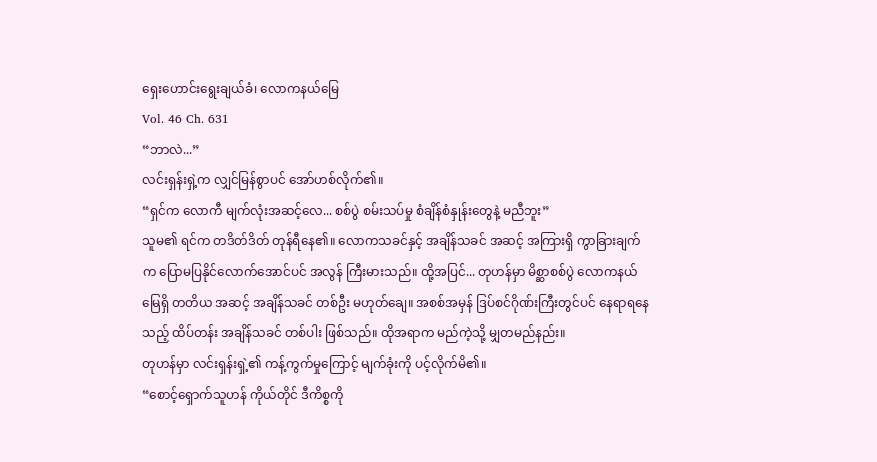ရှေးဟောင်းရွေးချယ်ခံ၊ လောကနယ်မြေ
Vol. 46 Ch. 631
“ဘာလဲ...”
လင်းရှန်းရှဲ့က လျှင်မြန်စွာပင် အော်ဟစ်လိုက်၏။
“ရှင်က လောကီ မျက်လုံးအဆင့်လေ... စစ်ပွဲ စမ်းသပ်မှု စံချိန်စံနှုန်းတွေနဲ့ မညီဘူး”
သူမ၏ ရင်က တဒိတ်ဒိတ် တုန်ရီနေ၏။ လောကသခင်နှင့် အချိန်သခင် အဆင့် အကြားရှိ ကွာခြားချက်က ပြောမပြနိုင်လောက်အောင်ပင် အလွန် ကြီးမားသည်။ ထို့အပြင်... တုဟန်မှာ မိစ္ဆာစစ်ပွဲ လောကနယ်မြေရှိ တတိယ အဆင့် အချိန်သခင် တစ်ဦး မဟုတ်ချေ။ အစစ်အမှန် ဒြပ်စင်ဂိုဏ်းကြီးတွင်ပင် နေရာရနေသည့် ထိပ်တန်း အချိန်သခင် တစ်ပါး ဖြစ်သည်။ ထိုအရာက မည်ကဲ့သို့ မျှတမည်နည်း။
တုဟန်မှာ လင်းရှန်းရှဲ့၏ ကန့်ကွက်မှုကြောင့် မျက်ခုံးကို ပင့်လိုက်မိ၏။
“စောင့်ရှောက်သူဟန် ကိုယ်တိုင် ဒီကိစ္စကို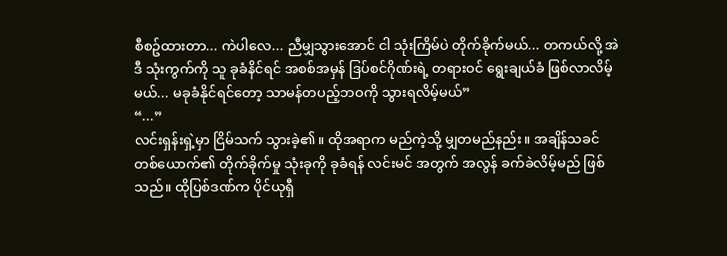စီစဥ်ထားတာ... ကဲပါလေ... ညီမျှသွားအောင် ငါ သုံးကြိမ်ပဲ တိုက်ခိုက်မယ်... တကယ်လို့ အဲဒီ သုံးကွက်ကို သူ ခုခံနိင်ရင် အစစ်အမှန် ဒြပ်စင်ဂိုဏ်းရဲ့ တရားဝင် ရွေးချယ်ခံ ဖြစ်လာလိမ့်မယ်... မခုခံနိုင်ရင်တော့ သာမန်တပည့်ဘဝကို သွားရလိမ့်မယ်”
“...”
လင်းရှန်းရှဲ့မှာ ငြိမ်သက် သွားခဲ့၏။ ထိုအရာက မည်ကဲ့သို့ မျှတမည်နည်း။ အချိန်သခင် တစ်ယောက်၏ တိုက်ခိုက်မှု သုံးခုကို ခုခံရန် လင်းမင် အတွက် အလွန် ခက်ခဲလိမ့်မည် ဖြစ်သည်။ ထိုပြစ်ဒဏ်က ပိုင်ယုရှီ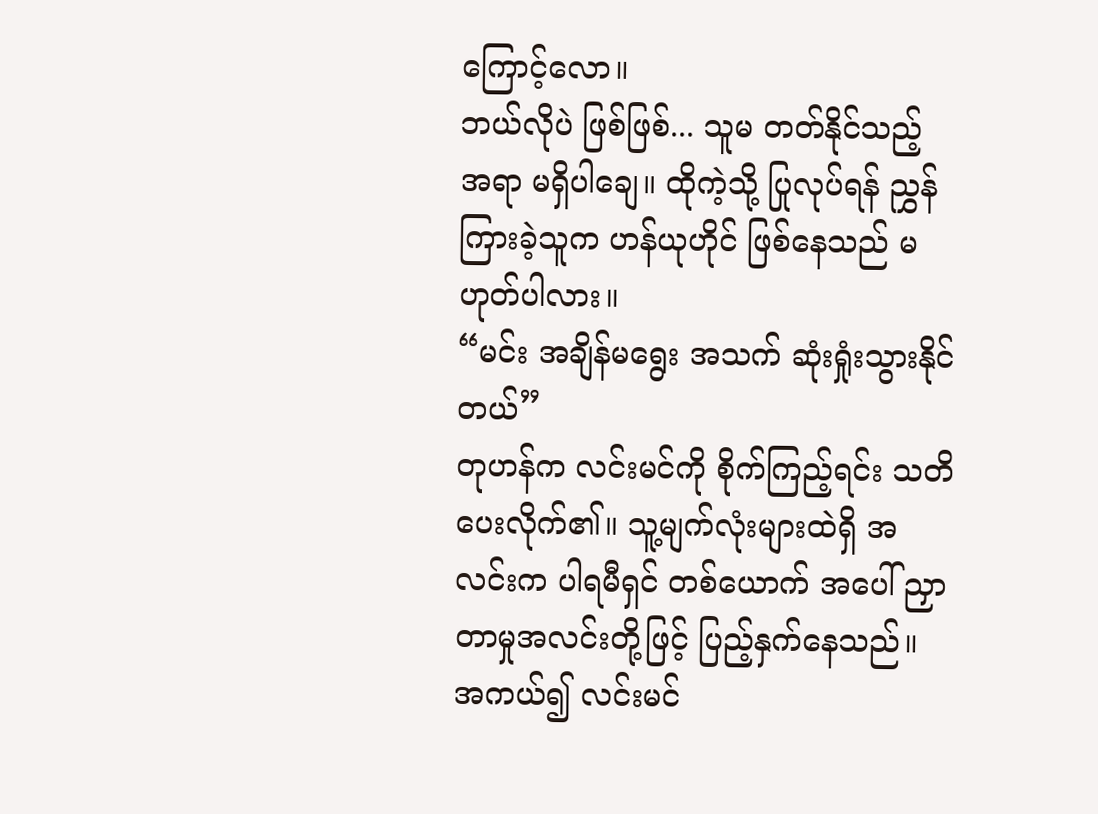ကြောင့်လော။
ဘယ်လိုပဲ ဖြစ်ဖြစ်... သူမ တတ်နိုင်သည့် အရာ မရှိပါချေ။ ထိုကဲ့သို့ ပြုလုပ်ရန် ညွှန်ကြားခဲ့သူက ဟန်ယုဟိုင် ဖြစ်နေသည် မဟုတ်ပါလား။
“မင်း အချိန်မရွေး အသက် ဆုံးရှုံးသွားနိုင်တယ်”
တုဟန်က လင်းမင်ကို စိုက်ကြည့်ရင်း သတိပေးလိုက်၏။ သူ့မျက်လုံးများထဲရှိ အလင်းက ပါရမီရှင် တစ်ယောက် အပေါ် ညှာတာမှုအလင်းတို့ဖြင့် ပြည့်နှက်နေသည်။ အကယ်၍ လင်းမင်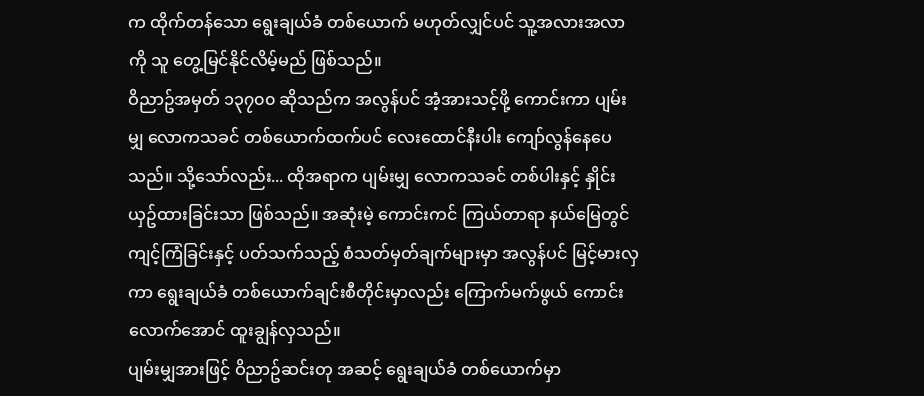က ထိုက်တန်သော ရွေးချယ်ခံ တစ်ယောက် မဟုတ်လျှင်ပင် သူ့အလားအလာကို သူ တွေ့မြင်နိုင်လိမ့်မည် ဖြစ်သည်။
ဝိညာဥ်အမှတ် ၁၃၇၀၀ ဆိုသည်က အလွန်ပင် အံ့အားသင့်ဖို့ ကောင်းကာ ပျမ်းမျှ လောကသခင် တစ်ယောက်ထက်ပင် လေးထောင်နီးပါး ကျော်လွန်နေပေသည်။ သို့သော်လည်း... ထိုအရာက ပျမ်းမျှ လောကသခင် တစ်ပါးနှင့် နှိုင်းယှဥ်ထားခြင်းသာ ဖြစ်သည်။ အဆုံးမဲ့ ကောင်းကင် ကြယ်တာရာ နယ်မြေတွင် ကျင့်ကြံခြင်းနှင့် ပတ်သက်သည့် စံသတ်မှတ်ချက်များမှာ အလွန်ပင် မြင့်မားလှကာ ရွေးချယ်ခံ တစ်ယောက်ချင်းစီတိုင်းမှာလည်း ကြောက်မက်ဖွယ် ကောင်းလောက်အောင် ထူးချွန်လှသည်။
ပျမ်းမျှအားဖြင့် ဝိညာဥ်ဆင်းတု အဆင့် ရွေးချယ်ခံ တစ်ယောက်မှာ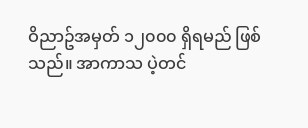ဝိညာဥ်အမှတ် ၁၂၀၀၀ ရှိရမည် ဖြစ်သည်။ အာကာသ ပဲ့တင်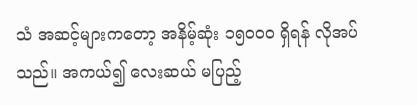သံ အဆင့်များကတော့ အနိမ့်ဆုံး ၁၅၀၀၀ ရှိရန် လိုအပ်သည်။ အကယ်၍ လေးဆယ် မပြည့်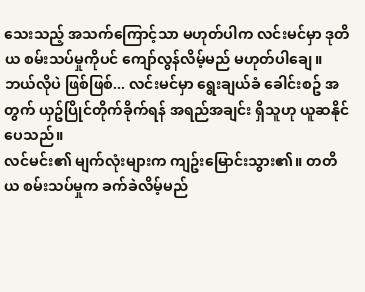သေးသည့် အသက်ကြောင့်သာ မဟုတ်ပါက လင်းမင်မှာ ဒုတိယ စမ်းသပ်မှုကိုပင် ကျော်လွန်လိမ့်မည် မဟုတ်ပါချေ။
ဘယ်လိုပဲ ဖြစ်ဖြစ်... လင်းမင်မှာ ရွေးချယ်ခံ ခေါင်းစဥ် အတွက် ယှဥ်ပြိုင်တိုက်ခိုက်ရန် အရည်အချင်း ရှိသူဟု ယူဆနိုင်ပေသည်။
လင်မင်း၏ မျက်လုံးများက ကျဥ်းမြောင်းသွား၏။ တတိယ စမ်းသပ်မှုက ခက်ခဲလိမ့်မည်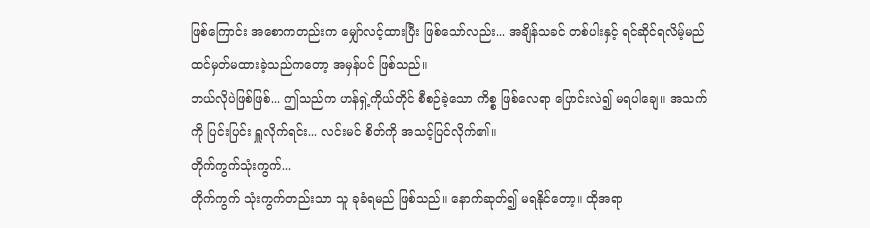ဖြစ်ကြောင်း အစောကတည်းက မျှော်လင့်ထားပြီး ဖြစ်သော်လည်း... အချိန်သခင် တစ်ပါးနှင့် ရင်ဆိုင်ရလိမ့်မည် ထင်မှတ်မထားခဲ့သည်ကတော့ အမှန်ပင် ဖြစ်သည်။
ဘယ်လိုပဲဖြစ်ဖြစ်... ဤသည်က ဟန်ရှဲ့ကိုယ်တိုင် စီစဉ်ခဲ့သော ကိစ္စ ဖြစ်လေရာ ပြောင်းလဲ၍ မရပါချေ။ အသက်ကို ပြင်းပြင်း ရှူလိုက်ရင်း... လင်းမင် စိတ်ကို အသင့်ပြင်လိုက်၏။
တိုက်ကွက်သုံးကွက်...
တိုက်ကွက် သုံးကွက်တည်းသာ သူ ခုခံရမည် ဖြစ်သည်။ နောက်ဆုတ်၍ မရနိုင်တော့။ ထိုအရာ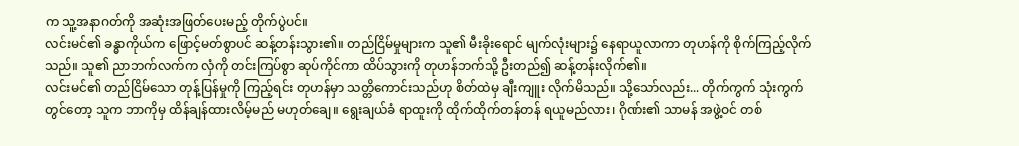က သူ့အနာဂတ်ကို အဆုံးအဖြတ်ပေးမည့် တိုက်ပွဲပင်။
လင်းမင်၏ ခန္ဓာကိုယ်က ဖြောင့်မတ်စွာပင် ဆန့်တန်းသွား၏။ တည်ငြိမ်မှုများက သူ၏ မီးခိုးရောင် မျက်လုံးများ၌ နေရာယူလာကာ တုဟန်ကို စိုက်ကြည့်လိုက်သည်။ သူ၏ ညာဘက်လက်က လှံကို တင်းကြပ်စွာ ဆုပ်ကိုင်ကာ ထိပ်သွားကို တုဟန်ဘက်သို့ ဦးတည်၍ ဆန့်တန်းလိုက်၏။
လင်းမင်၏ တည်ငြိမ်သော တုန့်ပြန်မှုကို ကြည့်ရင်း တုဟန်မှာ သတ္တိကောင်းသည်ဟု စိတ်ထဲမှ ချီးကျူး လိုက်မိသည်။ သို့သော်လည်း... တိုက်ကွက် သုံးကွက်တွင်တော့ သူက ဘာကိုမှ ထိန်ချန်ထားလိမ့်မည် မဟုတ်ချေ။ ရွေးချယ်ခံ ရာထူးကို ထိုက်ထိုက်တန်တန် ရယူမည်လား၊ ဂိုဏ်း၏ သာမန် အဖွဲ့ဝင် တစ်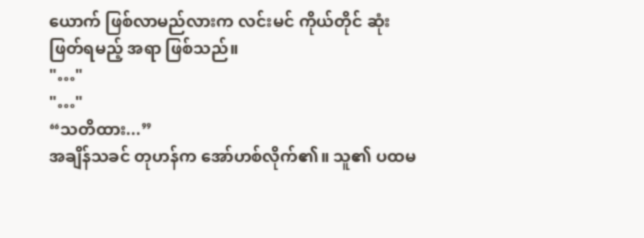ယောက် ဖြစ်လာမည်လားက လင်းမင် ကိုယ်တိုင် ဆုံးဖြတ်ရမည့် အရာ ဖြစ်သည်။
"…"
"…"
“သတိထား...”
အချိန်သခင် တုဟန်က အော်ဟစ်လိုက်၏။ သူ၏ ပထမ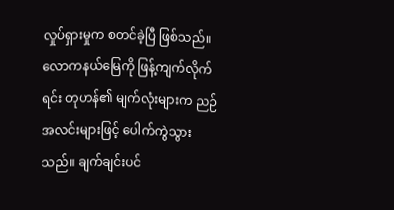လှုပ်ရှားမှုက စတင်ခဲ့ပြီ ဖြစ်သည်။ လောကနယ်မြေကို ဖြန့်ကျက်လိုက်ရင်း တုဟန်၏ မျက်လုံးများက ညဉ်အလင်းများဖြင့် ပေါက်ကွဲသွားသည်။ ချက်ချင်းပင်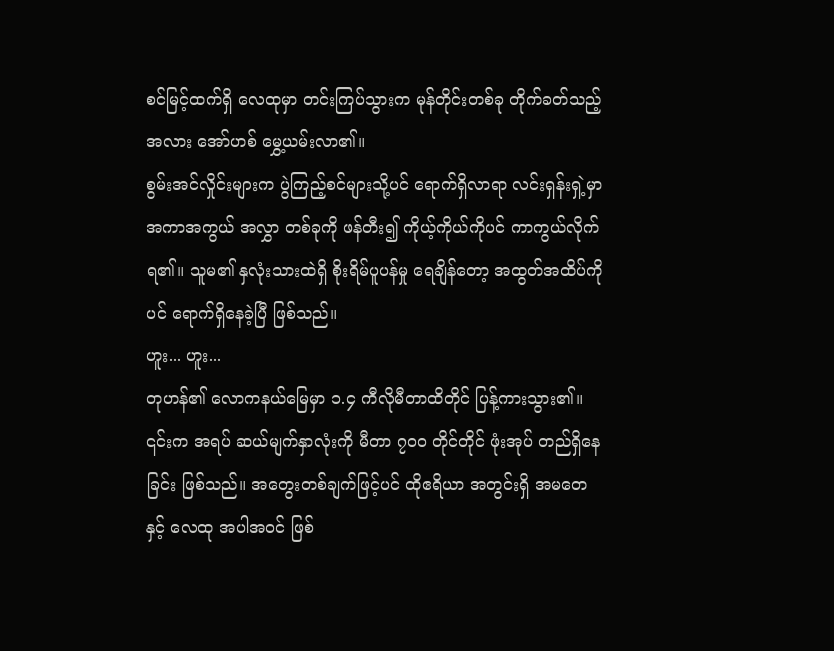စင်မြင့်ထက်ရှိ လေထုမှာ တင်းကြပ်သွားက မုန်တိုင်းတစ်ခု တိုက်ခတ်သည့် အလား အော်ဟစ် မွှေ့ယမ်းလာ၏။
စွမ်းအင်လှိုင်းများက ပွဲကြည့်စင်များသို့ပင် ရောက်ရှိလာရာ လင်းရှန်းရှဲ့မှာ အကာအကွယ် အလွှာ တစ်ခုကို ဖန်တီး၍ ကိုယ့်ကိုယ်ကိုပင် ကာကွယ်လိုက်ရ၏။ သူမ၏ နှလုံးသားထဲရှိ စိုးရိမ်ပူပန်မှု ရေချိန်တော့ အထွတ်အထိပ်ကိုပင် ရောက်ရှိနေခဲ့ပြီ ဖြစ်သည်။
ဟူး... ဟူး...
တုဟန်၏ လောကနယ်မြေမှာ ၁.၄ ကီလိုမီတာထိတိုင် ပြန့်ကားသွား၏။ ၎င်းက အရပ် ဆယ်မျက်နှာလုံးကို မီတာ ၇၀၀ တိုင်တိုင် ဖုံးအုပ် တည်ရှိနေခြင်း ဖြစ်သည်။ အတွေးတစ်ချက်ဖြင့်ပင် ထိုဧရိယာ အတွင်းရှိ အမတေနှင့် လေထု အပါအဝင် ဖြစ်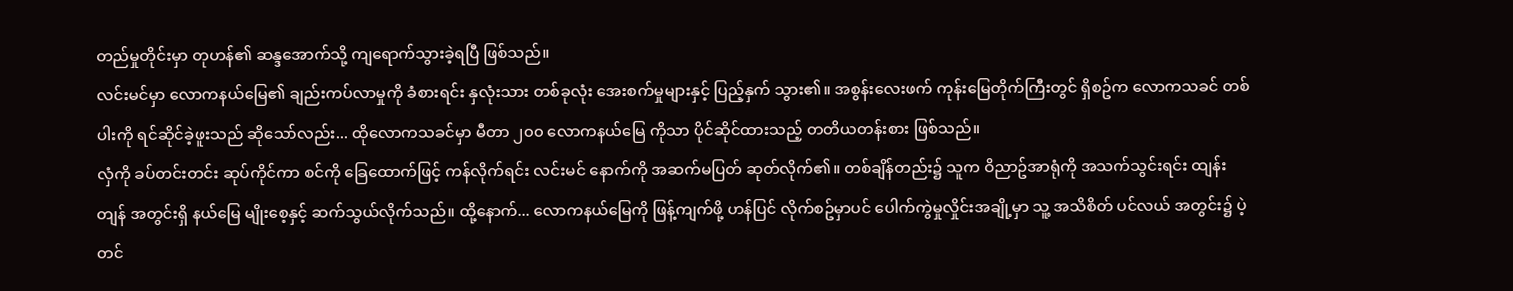တည်မှုတိုင်းမှာ တုဟန်၏ ဆန္ဒအောက်သို့ ကျရောက်သွားခဲ့ရပြီ ဖြစ်သည်။
လင်းမင်မှာ လောကနယ်မြေ၏ ချည်းကပ်လာမှုကို ခံစားရင်း နှလုံးသား တစ်ခုလုံး အေးစက်မှုများနှင့် ပြည့်နှက် သွား၏။ အစွန်းလေးဖက် ကုန်းမြေတိုက်ကြီးတွင် ရှိစဥ်က လောကသခင် တစ်ပါးကို ရင်ဆိုင်ခဲ့ဖူးသည် ဆိုသော်လည်း... ထိုလောကသခင်မှာ မီတာ ၂၀၀ လောကနယ်မြေ ကိုသာ ပိုင်ဆိုင်ထားသည့် တတိယတန်းစား ဖြစ်သည်။
လှံကို ခပ်တင်းတင်း ဆုပ်ကိုင်ကာ စင်ကို ခြေထောက်ဖြင့် ကန်လိုက်ရင်း လင်းမင် နောက်ကို အဆက်မပြတ် ဆုတ်လိုက်၏။ တစ်ချိန်တည်း၌ သူက ဝိညာဥ်အာရုံကို အသက်သွင်းရင်း ထျန်းတျန် အတွင်းရှိ နယ်မြေ မျိုးစေ့နှင့် ဆက်သွယ်လိုက်သည်။ ထို့နောက်... လောကနယ်မြေကို ဖြန့်ကျက်ဖို့ ဟန်ပြင် လိုက်စဥ်မှာပင် ပေါက်ကွဲမှုလှိုင်းအချို့မှာ သူ့ အသိစိတ် ပင်လယ် အတွင်း၌ ပဲ့တင်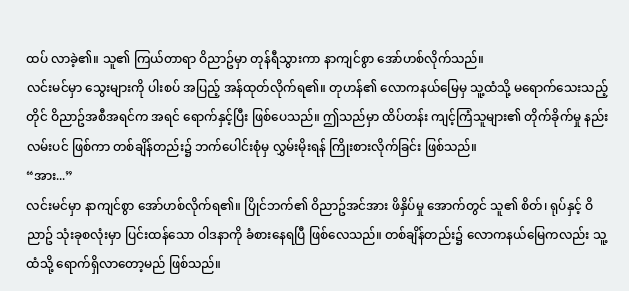ထပ် လာခဲ့၏။ သူ၏ ကြယ်တာရာ ဝိညာဥ်မှာ တုန်ရီသွားကာ နာကျင်စွာ အော်ဟစ်လိုက်သည်။
လင်းမင်မှာ သွေးများကို ပါးစပ် အပြည့် အန်ထုတ်လိုက်ရ၏။ တုဟန်၏ လောကနယ်မြေမှ သူ့ထံသို့ မရောက်သေးသည့်တိုင် ဝိညာဥ်အစီအရင်က အရင် ရောက်နှင့်ပြီး ဖြစ်ပေသည်။ ဤသည်မှာ ထိပ်တန်း ကျင့်ကြံသူများ၏ တိုက်ခိုက်မှု နည်းလမ်းပင် ဖြစ်ကာ တစ်ချိန်တည်း၌ ဘက်ပေါင်းစုံမှ လွှမ်းမိုးရန် ကြိုးစားလိုက်ခြင်း ဖြစ်သည်။
“အား...”
လင်းမင်မှာ နာကျင်စွာ အော်ဟစ်လိုက်ရ၏။ ပြိုင်ဘက်၏ ဝိညာဥ်အင်အား ဖိနှိပ်မှု အောက်တွင် သူ၏ စိတ်၊ ရုပ်နှင့် ဝိညာဥ် သုံးခုစလုံးမှာ ပြင်းထန်သော ဝါဒနာကို ခံစားနေရပြီ ဖြစ်လေသည်။ တစ်ချိန်တည်း၌ လောကနယ်မြေကလည်း သူ့ထံသို့ ရောက်ရှိလာတော့မည် ဖြစ်သည်။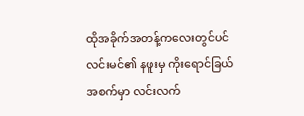ထိုအခိုက်အတန့်ကလေးတွင်ပင် လင်းမင်၏ နဖူးမှ ကိုးရောင်ခြယ် အစက်မှာ လင်းလက်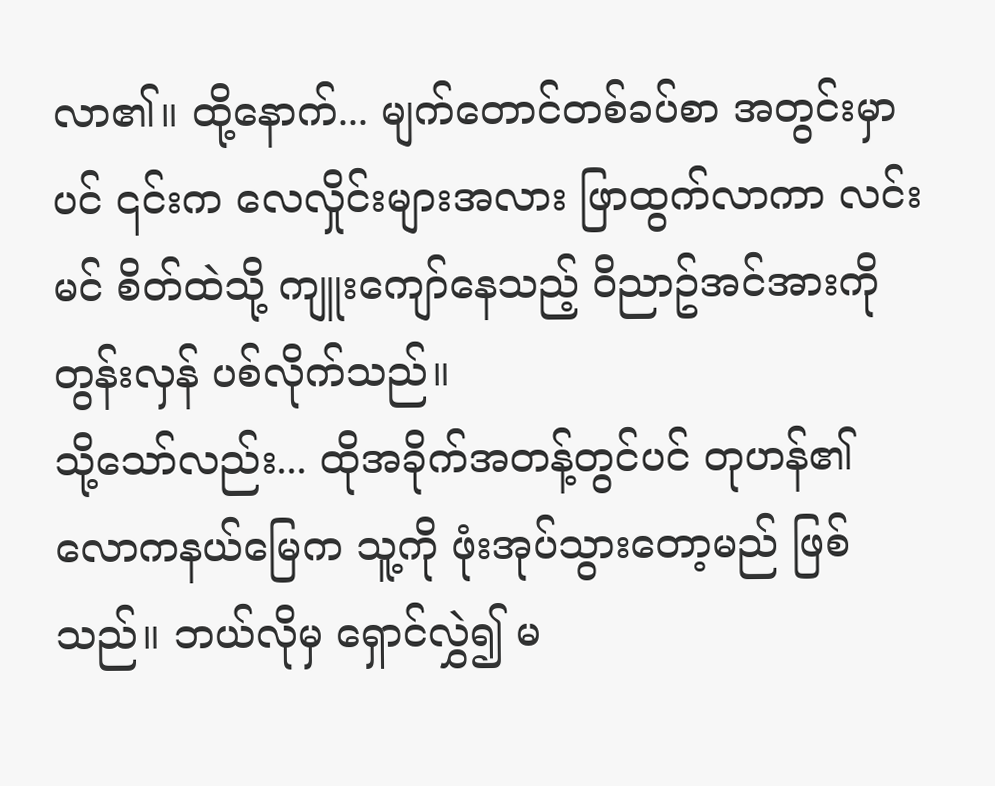လာ၏။ ထို့နောက်... မျက်တောင်တစ်ခပ်စာ အတွင်းမှာပင် ၎င်းက လေလှိုင်းများအလား ဖြာထွက်လာကာ လင်းမင် စိတ်ထဲသို့ ကျူးကျော်နေသည့် ဝိညာဥ်အင်အားကို တွန်းလှန် ပစ်လိုက်သည်။
သို့သော်လည်း... ထိုအခိုက်အတန့်တွင်ပင် တုဟန်၏ လောကနယ်မြေက သူ့ကို ဖုံးအုပ်သွားတော့မည် ဖြစ်သည်။ ဘယ်လိုမှ ရှောင်လွှဲ၍ မ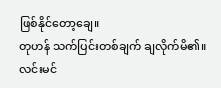ဖြစ်နိုင်တော့ချေ။
တုဟန် သက်ပြင်းတစ်ချက် ချလိုက်မိ၏။ လင်းမင်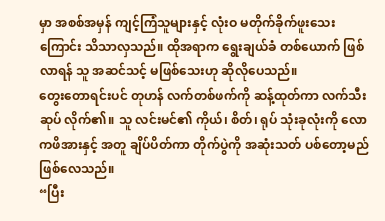မှာ အစစ်အမှန် ကျင့်ကြံသူများနှင့် လုံးဝ မတိုက်ခိုက်ဖူးသေးကြောင်း သိသာလှသည်။ ထိုအရာက ရွေးချယ်ခံ တစ်ယောက် ဖြစ်လာရန် သူ အဆင်သင့် မဖြစ်သေးဟု ဆိုလိုပေသည်။
တွေးတောရင်းပင် တုဟန် လက်တစ်ဖက်ကို ဆန့်ထုတ်ကာ လက်သီးဆုပ် လိုက်၏။ သူ လင်းမင်၏ ကိုယ်၊ စိတ်၊ ရုပ် သုံးခုလုံးကို လောကဖိအားနှင့် အတူ ချိပ်ပိတ်ကာ တိုက်ပွဲကို အဆုံးသတ် ပစ်တော့မည် ဖြစ်လေသည်။
“ပြီး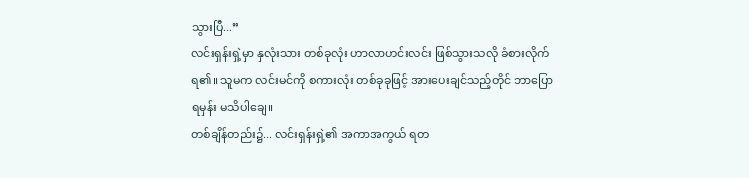သွားပြီ...”
လင်းရှန်းရှဲ့မှာ နှလုံးသား တစ်ခုလုံး ဟာလာဟင်းလင်း ဖြစ်သွားသလို ခံစားလိုက်ရ၏။ သူမက လင်းမင်ကို စကားလုံး တစ်ခုခုဖြင့် အားပေးချင်သည့်တိုင် ဘာပြောရမှန်း မသိပါချေ။
တစ်ချိန်တည်း၌... လင်းရှန်းရှဲ့၏ အကာအကွယ် ရတ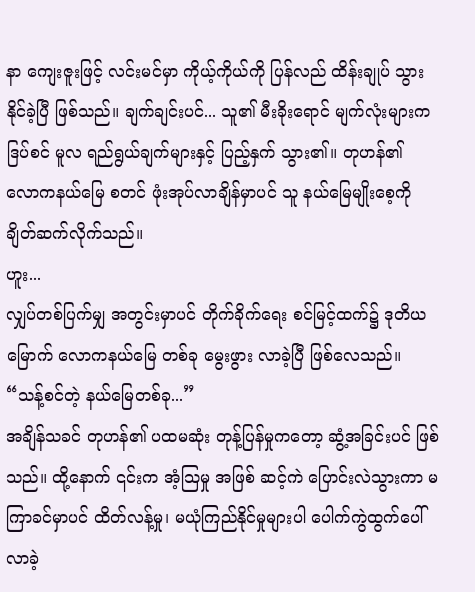နာ ကျေးဇူးဖြင့် လင်းမင်မှာ ကိုယ့်ကိုယ်ကို ပြန်လည် ထိန်းချုပ် သွားနိုင်ခဲ့ပြီ ဖြစ်သည်။ ချက်ချင်းပင်... သူ၏ မီးခိုးရောင် မျက်လုံးများက ဒြပ်စင် မူလ ရည်ရွယ်ချက်များနှင့် ပြည့်နှက် သွား၏။ တုဟန်၏ လောကနယ်မြေ စတင် ဖုံးအုပ်လာချိန်မှာပင် သူ နယ်မြေမျိုးစေ့ကို ချိတ်ဆက်လိုက်သည်။
ဟူး...
လျှပ်တစ်ပြက်မျှ အတွင်းမှာပင် တိုက်ခိုက်ရေး စင်မြင့်ထက်၌ ဒုတိယမြောက် လောကနယ်မြေ တစ်ခု မွေးဖွား လာခဲ့ပြီ ဖြစ်လေသည်။
“သန့်စင်တဲ့ နယ်မြေတစ်ခု...”
အချိန်သခင် တုဟန်၏ ပထမဆုံး တုန့်ပြန်မှုကတော့ ဆွံ့အခြင်းပင် ဖြစ်သည်။ ထို့နောက် ၎င်းက အံ့သြမှု အဖြစ် ဆင့်ကဲ ပြောင်းလဲသွားကာ မကြာခင်မှာပင် ထိတ်လန့်မှု၊ မယုံကြည်နိုင်မှုများပါ ပေါက်ကွဲထွက်ပေါ် လာခဲ့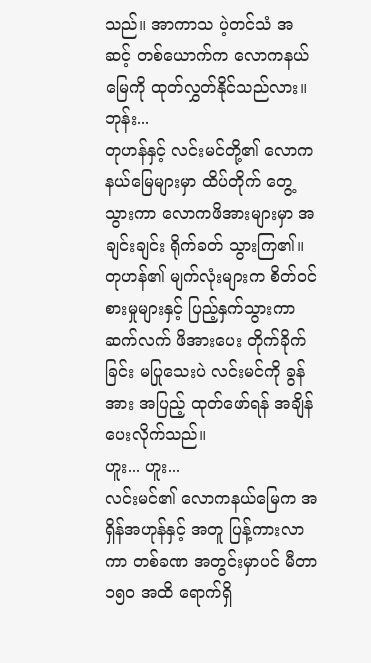သည်။ အာကာသ ပဲ့တင်သံ အဆင့် တစ်ယောက်က လောကနယ်မြေကို ထုတ်လွှတ်နိုင်သည်လား။
ဘုန်း...
တုဟန်နှင့် လင်းမင်တို့၏ လောကနယ်မြေများမှာ ထိပ်တိုက် တွေ့သွားကာ လောကဖိအားများမှာ အချင်းချင်း ရိုက်ခတ် သွားကြ၏။
တုဟန်၏ မျက်လုံးများက စိတ်ဝင်စားမှုများနှင့် ပြည့်နှက်သွားကာ ဆက်လက် ဖိအားပေး တိုက်ခိုက်ခြင်း မပြုသေးပဲ လင်းမင်ကို ခွန်အား အပြည့် ထုတ်ဖော်ရန် အချိန်ပေးလိုက်သည်။
ဟူး... ဟူး...
လင်းမင်၏ လောကနယ်မြေက အရှိန်အဟုန်နှင့် အတူ ပြန့်ကားလာကာ တစ်ခဏ အတွင်းမှာပင် မီတာ ၁၅၀ အထိ ရောက်ရှိ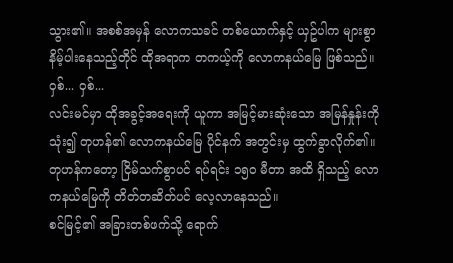သွား၏။ အစစ်အမှန် လောကသခင် တစ်ယောက်နှင့် ယှဥ်ပါက များစွာ နိမ့်ပါးနေသည့်တိုင် ထိုအရာက တကယ့်ကို လောကနယ်မြေ ဖြစ်သည်။
ဝှစ်... ဝှစ်...
လင်းမင်မှာ ထိုအခွင့်အရေးကို ယူကာ အမြင့်မားဆုံးသော အမြန်နှုန်းကို သုံး၍ တုဟန်၏ လောကနယ်မြေ ပိုင်နက် အတွင်းမှ ထွက်ခွာလိုက်၏။ တုဟန်ကတော့ ငြိမ်သက်စွာပင် ရပ်ရင်း ၁၅၀ မီတာ အထိ ရှိသည့် လောကနယ်မြေကို တိတ်တဆိတ်ပင် လေ့လာနေသည်။
စင်မြင့်၏ အခြားတစ်ဖက်သို့ ရောက်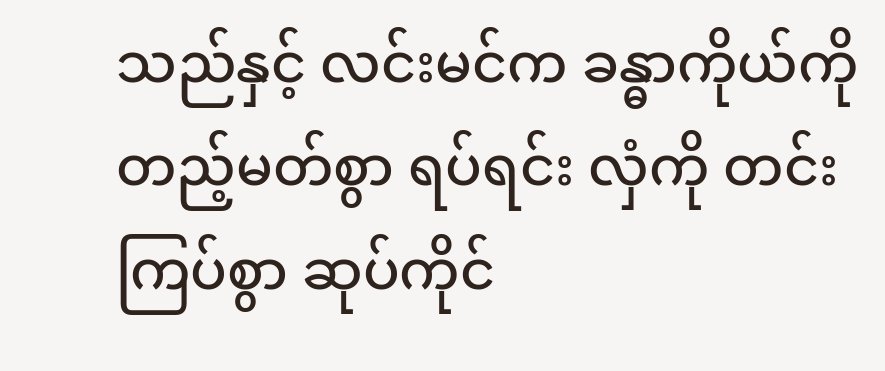သည်နှင့် လင်းမင်က ခန္ဓာကိုယ်ကို တည့်မတ်စွာ ရပ်ရင်း လှံကို တင်းကြပ်စွာ ဆုပ်ကိုင်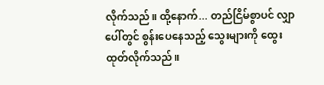လိုက်သည်။ ထို့နောက်... တည်ငြိမ်စွာပင် လျှာပေါ်တွင် စွန်းပေနေသည့် သွေးများကို ထွေးထုတ်လိုက်သည်။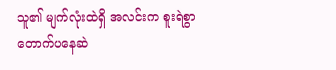သူ၏ မျက်လုံးထဲရှိ အလင်းက စူးရဲစွာ တောက်ပနေဆဲ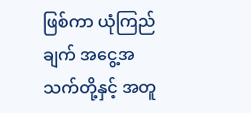ဖြစ်ကာ ယုံကြည်ချက် အငွေ့အသက်တို့နှင့် အတူ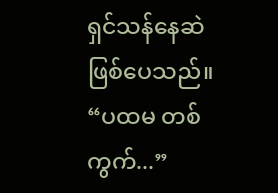ရှင်သန်နေဆဲ ဖြစ်ပေသည်။
“ပထမ တစ်ကွက်...”